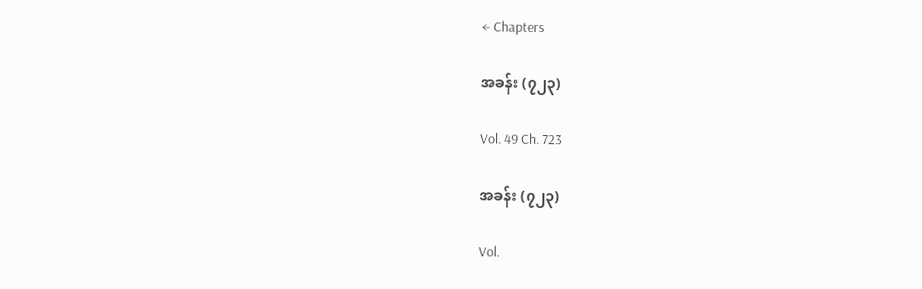← Chapters

အခန်း (၇၂၃)

Vol. 49 Ch. 723

အခန်း (၇၂၃)

Vol.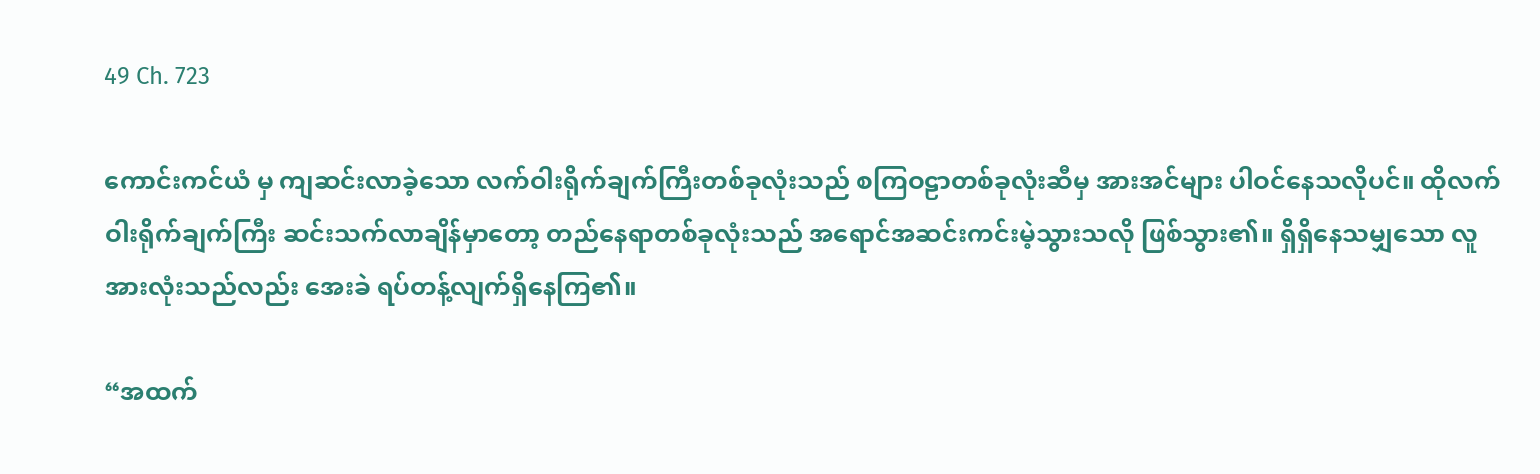49 Ch. 723

ကောင်းကင်ယံ မှ ကျဆင်းလာခဲ့သော လက်ဝါးရိုက်ချက်ကြီးတစ်ခုလုံးသည် စကြဝဠာတစ်ခုလုံးဆီမှ အားအင်များ ပါဝင်နေသလိုပင်။ ထိုလက်ဝါးရိုက်ချက်ကြီး ဆင်းသက်လာချိန်မှာတော့ တည်နေရာတစ်ခုလုံးသည် အရောင်အဆင်းကင်းမဲ့သွားသလို ဖြစ်သွား၏။ ရှိရှိနေသမျှသော လူအားလုံးသည်လည်း အေးခဲ ရပ်တန့်လျက်ရှိနေကြ၏။

“အထက်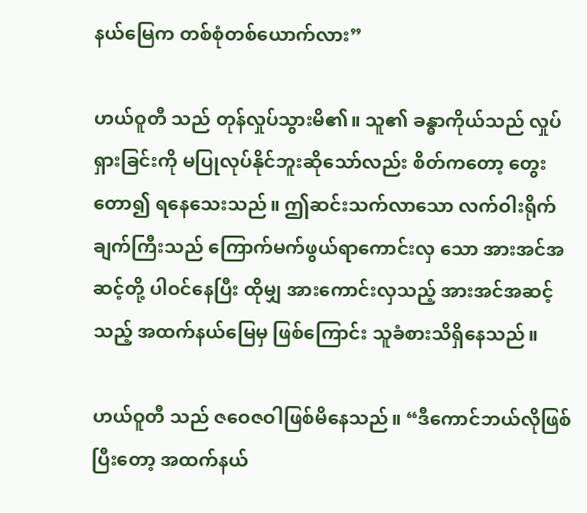နယ်မြေက တစ်စုံတစ်ယောက်လား”

ဟယ်ဝူတီ သည် တုန်လှုပ်သွားမိ၏။ သူ၏ ခန္ဓာကိုယ်သည် လှုပ်ရှားခြင်းကို မပြုလုပ်နိုင်ဘူးဆိုသော်လည်း စိတ်ကတော့ တွေးတော၍ ရနေသေးသည်။ ဤဆင်းသက်လာသော လက်ဝါးရိုက်ချက်ကြီးသည် ကြောက်မက်ဖွယ်ရာကောင်းလှ သော အားအင်အဆင့်တို့ ပါဝင်နေပြီး ထိုမျှ အားကောင်းလှသည့် အားအင်အဆင့်သည့် အထက်နယ်မြေမှ ဖြစ်ကြောင်း သူခံစားသိရှိနေသည်။

ဟယ်ဝူတီ သည် ဇဝေဇဝါဖြစ်မိနေသည်။ “ဒီကောင်ဘယ်လိုဖြစ်ပြီးတော့ အထက်နယ်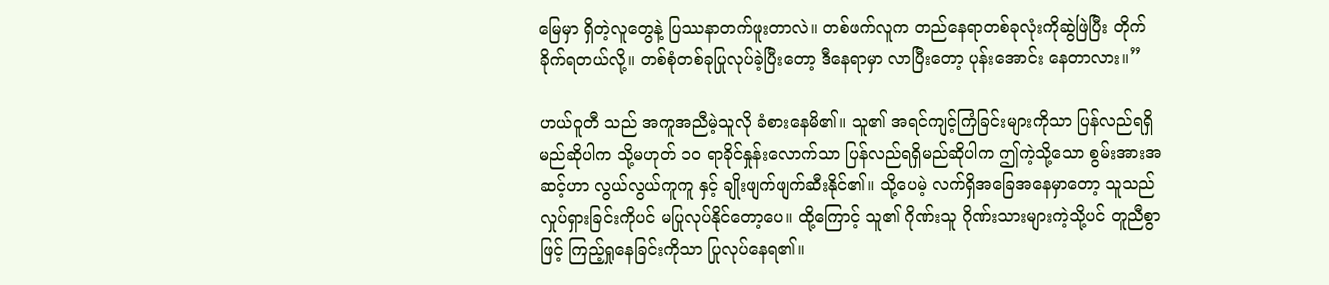မြေမှာ ရှိတဲ့လူတွေနဲ့ ပြဿနာတက်ဖူးတာလဲ။ တစ်ဖက်လူက တည်နေရာတစ်ခုလုံးကိုဆွဲဖြဲပြီး တိုက်ခိုက်ရတယ်လို့။ တစ်စုံတစ်ခုပြုလုပ်ခဲ့ပြီးတော့ ဒီနေရာမှာ လာပြီးတော့ ပုန်းအောင်း နေတာလား။”

ဟယ်ဝူတီ သည် အကူအညီမဲ့သူလို ခံစားနေမိ၏။ သူ၏ အရင်ကျင့်ကြံခြင်းများကိုသာ ပြန်လည်ရရှိမည်ဆိုပါက သို့မဟုတ် ၁၀ ရာခိုင်နှုန်းလောက်သာ ပြန်လည်ရရှိမည်ဆိုပါက ဤကဲ့သို့သော စွမ်းအားအဆင့်ဟာ လွယ်လွယ်ကူကူ နှင့် ချိုးဖျက်ဖျက်ဆီးနိုင်၏။ သို့ပေမဲ့ လက်ရှိအခြေအနေမှာတော့ သူသည် လှုပ်ရှားခြင်းကိုပင် မပြုလုပ်နိုင်တော့ပေ။ ထို့ကြောင့် သူ၏ ဂိုဏ်းသူ ဂိုဏ်းသားများကဲ့သို့ပင် တူညီစွာဖြင့် ကြည့်ရှုနေခြင်းကိုသာ ပြုလုပ်နေရ၏။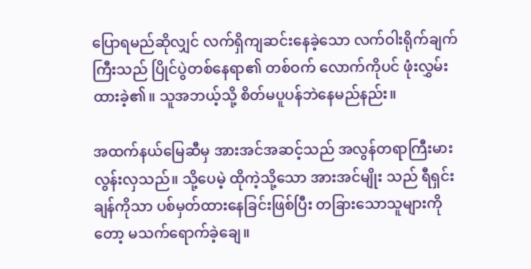ပြောရမည်ဆိုလျှင် လက်ရှိကျဆင်းနေခဲ့သော လက်ဝါးရိုက်ချက်ကြီးသည် ပြိုင်ပွဲတစ်နေရာ၏ တစ်ဝက် လောက်ကိုပင် ဖုံးလွှမ်းထားခဲ့၏။ သူအဘယ့်သို့ စိတ်မပူပန်ဘဲနေမည်နည်း။

အထက်နယ်မြေဆီမှ အားအင်အဆင့်သည် အလွန်တရာကြီးမားလွန်းလှသည်။ သို့ပေမဲ့ ထိုကဲ့သို့သော အားအင်မျိုး သည် ရီရှင်းချန်ကိုသာ ပစ်မှတ်ထားနေခြင်းဖြစ်ပြီး တခြားသောသူများကိုတော့ မသက်ရောက်ခဲ့ချေ။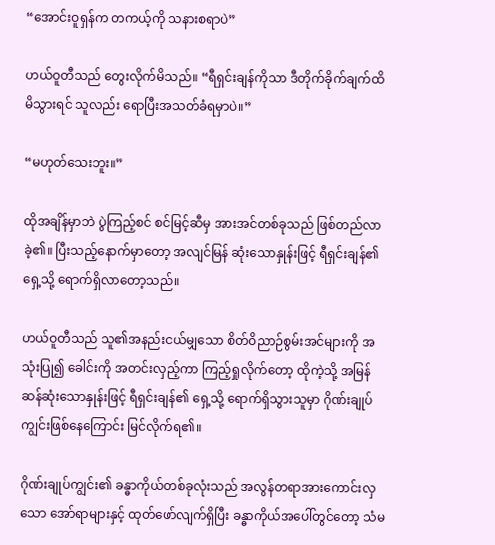“အောင်းဝူရှန်က တကယ့်ကို သနားစရာပဲ”

ဟယ်ဝူတီသည် တွေးလိုက်မိသည်။ “ရီရှင်းချန်ကိုသာ ဒီတိုက်ခိုက်ချက်ထိမိသွားရင် သူလည်း ရောပြီးအသတ်ခံရမှာပဲ။”

“မဟုတ်သေးဘူး။”

ထိုအချိန်မှာဘဲ ပွဲကြည့်စင် စင်မြင့်ဆီမှ အားအင်တစ်ခုသည် ဖြစ်တည်လာခဲ့၏။ ပြီးသည့်နောက်မှာတော့ အလျင်မြန် ဆုံးသောနှုန်းဖြင့် ရီရှင်းချန်၏ ရှေ့သို့ ရောက်ရှိလာတော့သည်။

ဟယ်ဝူတီသည် သူ၏အနည်းငယ်မျှသော စိတ်ဝိညာဉ်စွမ်းအင်များကို အသုံးပြု၍ ခေါင်းကို အတင်းလှည့်ကာ ကြည့်ရှုလိုက်တော့ ထိုကဲ့သို့ အမြန်ဆန်ဆုံးသောနှုန်းဖြင့် ရီရှင်းချန်၏ ရှေ့သို့ ရောက်ရှိသွားသူမှာ ဂိုဏ်းချုပ်ကျွင်းဖြစ်နေကြောင်း မြင်လိုက်ရ၏။

ဂိုဏ်းချုပ်ကျွင်း၏ ခန္ဓာကိုယ်တစ်ခုလုံးသည် အလွန်တရာအားကောင်းလှသော အော်ရာများနှင့် ထုတ်ဖော်လျက်ရှိပြီး ခန္ဓာကိုယ်အပေါ်တွင်တော့ သံမ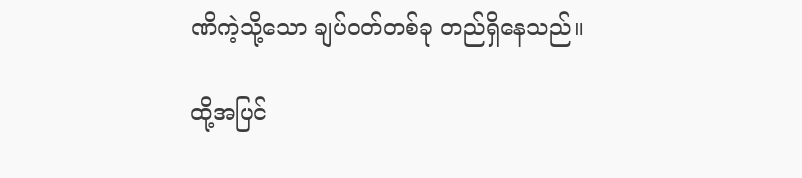ဏိကဲ့သို့သော ချပ်ဝတ်တစ်ခု တည်ရှိနေသည်။

ထို့အပြင်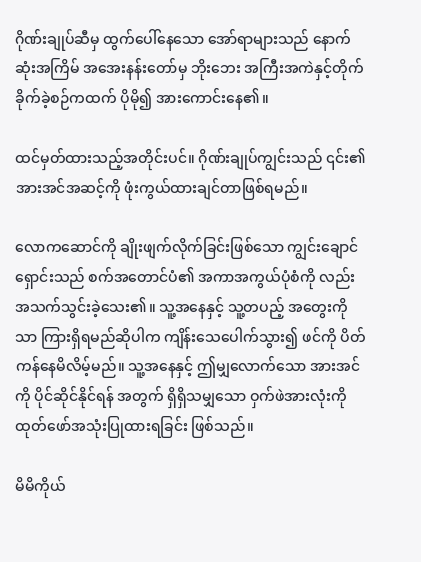ဂိုဏ်းချုပ်ဆီမှ ထွက်ပေါ်နေသော အော်ရာများသည် နောက်ဆုံးအကြိမ် အအေးနန်းတော်မှ ဘိုးဘေး အကြီးအကဲနှင့်တိုက်ခိုက်ခဲ့စဉ်ကထက် ပိုမို၍ အားကောင်းနေ၏။

ထင်မှတ်ထားသည့်အတိုင်းပင်။ ဂိုဏ်းချုပ်ကျွင်းသည် ၎င်း၏အားအင်အဆင့်ကို ဖုံးကွယ်ထားချင်တာဖြစ်ရမည်။

လောကဆောင်ကို ချိုးဖျက်လိုက်ခြင်းဖြစ်သော ကျွင်းချောင်ရှောင်းသည် စက်အတောင်ပံ၏ အကာအကွယ်ပုံစံကို လည်း အသက်သွင်းခဲ့သေး၏။ သူ့အနေနှင့် သူ့တပည့် အတွေးကိုသာ ကြားရှိရမည်ဆိုပါက ကျိန်းသေပေါက်သွား၍ ဖင်ကို ပိတ်ကန်နေမိလိမ့်မည်။ သူ့အနေနှင့် ဤမျှလောက်သော အားအင်ကို ပိုင်ဆိုင်နိုင်ရန် အတွက် ရှိရှိသမျှသော ဝှက်ဖဲအားလုံးကို ထုတ်ဖော်အသုံးပြုထားရခြင်း ဖြစ်သည်။

မိမိကိုယ်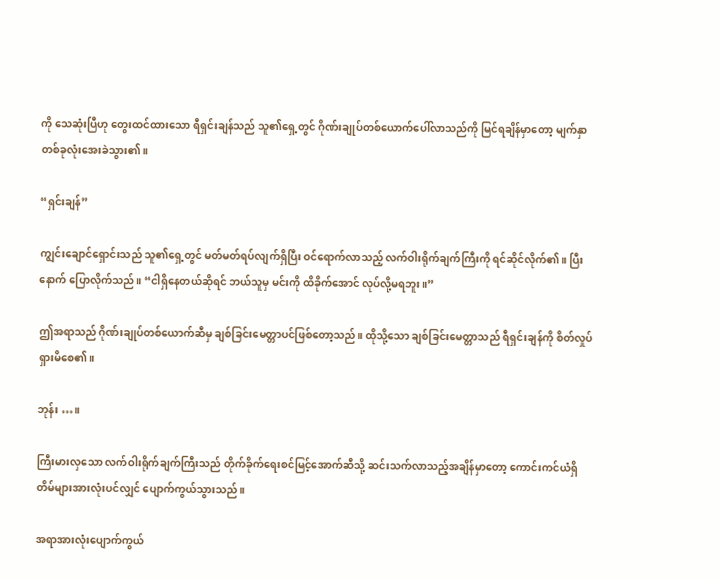ကို သေဆုံးပြီဟု တွေးထင်ထားသော ရီရှင်းချန်သည် သူ၏ရှေ့တွင် ဂိုဏ်းချုပ်တစ်ယောက်ပေါ်လာသည်ကို မြင်ရချိန်မှာတော့ မျက်နှာတစ်ခုလုံးအေးခဲသွား၏။

“ရှင်းချန်”

ကျွင်းချောင်ရှောင်းသည် သူ၏ရှေ့တွင် မတ်မတ်ရပ်လျက်ရှိပြီး ဝင်ရောက်လာသည့် လက်ဝါးရိုက်ချက်ကြီးကို ရင်ဆိုင်လိုက်၏။ ပြီးနောက် ပြောလိုက်သည်။ “ငါရှိနေတယ်ဆိုရင် ဘယ်သူမှ မင်းကို ထိခိုက်အောင် လုပ်လို့မရဘူး။”

ဤအရာသည် ဂိုဏ်းချုပ်တစ်ယောက်ဆီမှ ချစ်ခြင်းမေတ္တာပင်ဖြစ်တော့သည်။ ထိုသို့သော ချစ်ခြင်းမေတ္တာသည် ရီရှင်းချန်ကို စိတ်လှုပ်ရှားမိစေ၏။

ဘုန်း …။

ကြီးမားလှသော လက်ဝါးရိုက်ချက်ကြီးသည် တိုက်ခိုက်ရေးစင်မြင့်အောက်ဆီသို့ ဆင်းသက်လာသည့်အချိန်မှာတော့ ကောင်းကင်ယံရှိ တိမ်များအားလုံးပင်လျှင် ပျောက်ကွယ်သွားသည်။

အရာအားလုံးပျောက်ကွယ်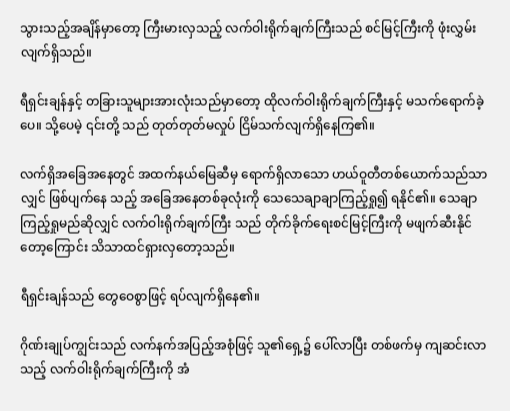သွားသည့်အချိန်မှာတော့ ကြီးမားလှသည့် လက်ဝါးရိုက်ချက်ကြီးသည် စင်မြင့်ကြီးကို ဖုံးလွှမ်းလျက်ရှိသည်။

ရီရှင်းချန်နှင့် တခြားသူများအားလုံးသည်မှာတော့ ထိုလက်ဝါးရိုက်ချက်ကြီးနှင့် မသက်ရောက်ခဲ့ပေ။ သို့ပေမဲ့ ၎င်းတို့ သည် တုတ်တုတ်မလှုပ် ငြိမ်သက်လျက်ရှိနေကြ၏။

လက်ရှိအခြေအနေတွင် အထက်နယ်မြေဆီမှ ရောက်ရှိလာသော ဟယ်ဝူတီတစ်ယောက်သည်သာလျှင် ဖြစ်ပျက်နေ သည့် အခြေအနေတစ်ခုလုံးကို သေသေချာချာကြည့်ရှု၍ ရနိုင်၏။ သေချာကြည့်ရှုမည်ဆိုလျှင် လက်ဝါးရိုက်ချက်ကြီး သည် တိုက်ခိုက်ရေးစင်မြင့်ကြီးကို မဖျက်ဆီးနိုင်တော့ကြောင်း သိသာထင်ရှားလှတော့သည်။

ရီရှင်းချန်သည် တွေဝေစွာဖြင့် ရပ်လျက်ရှိနေ၏။

ဂိုဏ်းချုပ်ကျွင်းသည် လက်နက်အပြည့်အစုံဖြင့် သူ၏ရှေ့၌ ပေါ်လာပြီး တစ်ဖက်မှ ကျဆင်းလာသည့် လက်ဝါးရိုက်ချက်ကြီးကို အံ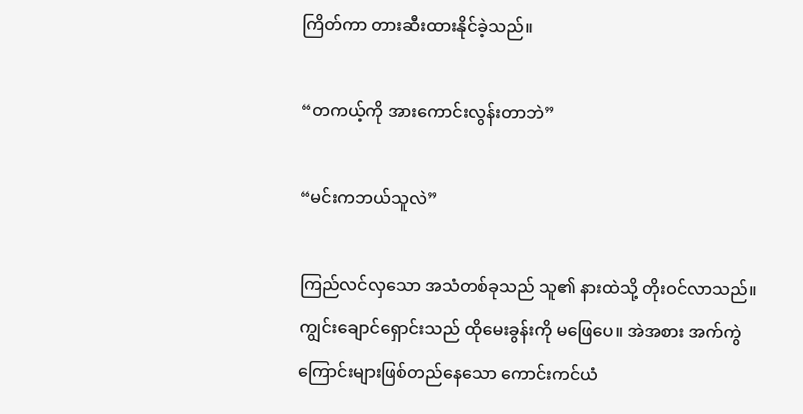ကြိတ်ကာ တားဆီးထားနိုင်ခဲ့သည်။

“တကယ့်ကို အားကောင်းလွန်းတာဘဲ”

“မင်းကဘယ်သူလဲ”

ကြည်လင်လှသော အသံတစ်ခုသည် သူ၏ နားထဲသို့ တိုးဝင်လာသည်။ ကျွင်းချောင်ရှောင်းသည် ထိုမေးခွန်းကို မဖြေပေ။ အဲအစား အက်ကွဲကြောင်းများဖြစ်တည်နေသော ကောင်းကင်ယံ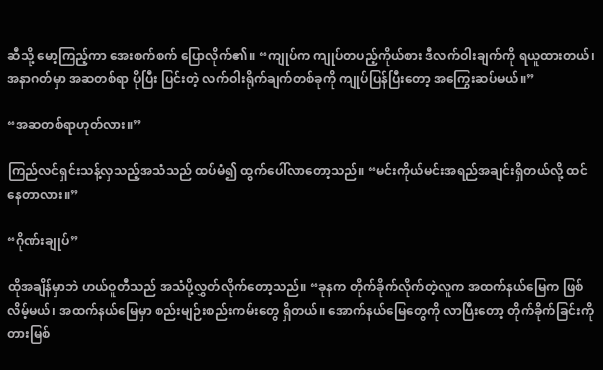ဆီသို့ မော့ကြည့်ကာ အေးစက်စက် ပြောလိုက်၏။ “ကျုပ်က ကျုပ်တပည့်ကိုယ်စား ဒီလက်ဝါးချက်ကို ရယူထားတယ်၊ အနာဂတ်မှာ အဆတစ်ရာ ပိုပြီး ပြင်းတဲ့ လက်ဝါးရိုက်ချက်တစ်ခုကို ကျုပ်ပြန်ပြီးတော့ အကြွေးဆပ်မယ်။”

“အဆတစ်ရာဟုတ်လား။”

ကြည်လင်ရှင်းသန့်လှသည့်အသံသည် ထပ်မံ၍ ထွက်ပေါ်လာတော့သည်။ “မင်းကိုယ်မင်းအရည်အချင်းရှိတယ်လို့ ထင်နေတာလား။”

“ဂိုဏ်းချုပ်”

ထိုအချိန်မှာဘဲ ဟယ်ဝူတီသည် အသံပို့လွှတ်လိုက်တော့သည်။ “ခုနက တိုက်ခိုက်လိုက်တဲ့လူက အထက်နယ်မြေက ဖြစ်လိမ့်မယ်၊ အထက်နယ်မြေမှာ စည်းမျဉ်းစည်းကမ်းတွေ ရှိတယ်။ အောက်နယ်မြေတွေကို လာပြီးတော့ တိုက်ခိုက်ခြင်းကို တားမြစ်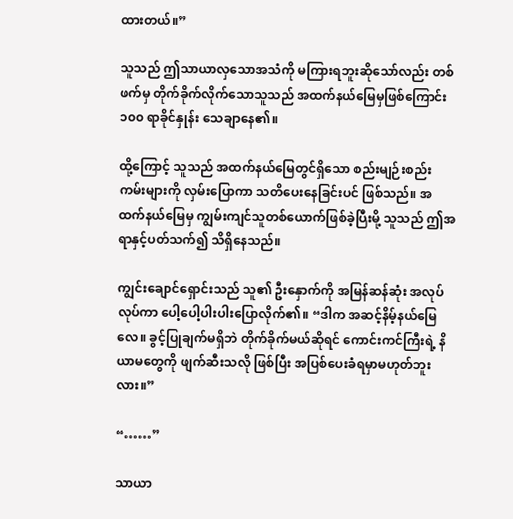ထားတယ်။”

သူသည် ဤသာယာလှသောအသံကို မကြားရဘူးဆိုသော်လည်း တစ်ဖက်မှ တိုက်ခိုက်လိုက်သောသူသည် အထက်နယ်မြေမှဖြစ်ကြောင်း ၁၀၀ ရာခိုင်နှုန်း သေချာနေ၏။

ထို့ကြောင့် သူသည် အထက်နယ်မြေတွင်ရှိသော စည်းမျဉ်းစည်းကမ်းများကို လှမ်းပြောကာ သတိပေးနေခြင်းပင် ဖြစ်သည်။ အထက်နယ်မြေမှ ကျွမ်းကျင်သူတစ်ယောက်ဖြစ်ခဲ့ပြီးမို့ သူသည် ဤအရာနှင့်ပတ်သက်၍ သိရှိနေသည်။

ကျွင်းချောင်ရှောင်းသည် သူ၏ ဦးနှောက်ကို အမြန်ဆန်ဆုံး အလုပ်လုပ်ကာ ပေါ့ပေါ့ပါးပါးပြောလိုက်၏။ “ဒါက အဆင့်နိမ့်နယ်မြေလေ။ ခွင့်ပြုချက်မရှိဘဲ တိုက်ခိုက်မယ်ဆိုရင် ကောင်းကင်ကြီးရဲ့ နိယာမတွေကို ဖျက်ဆီးသလို ဖြစ်ပြီး အပြစ်ပေးခံရမှာမဟုတ်ဘူးလား။”

“……”

သာယာ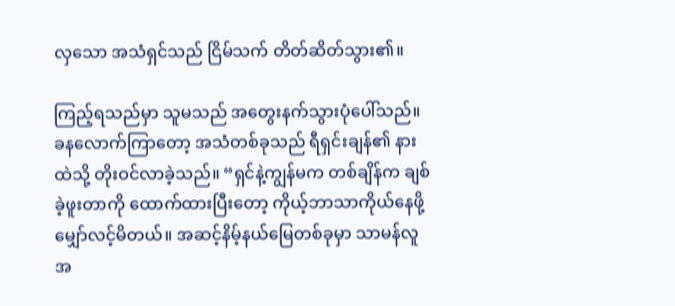လှသော အသံရှင်သည် ငြိမ်သက် တိတ်ဆိတ်သွား၏။

ကြည့်ရသည်မှာ သူမသည် အတွေးနက်သွားပုံပေါ်သည်။ ခနလောက်ကြာတော့ အသံတစ်ခုသည် ရီရှင်းချန်၏ နားထဲသို့ တိုးဝင်လာခဲ့သည်။ “ရှင်နဲ့ကျွန်မက တစ်ချိန်က ချစ်ခဲ့ဖူးတာကို ထောက်ထားပြီးတော့ ကိုယ့်ဘာသာကိုယ်နေဖို့ မျှော်လင့်မိတယ်။ အဆင့်နိမ့်နယ်မြေတစ်ခုမှာ သာမန်လူအ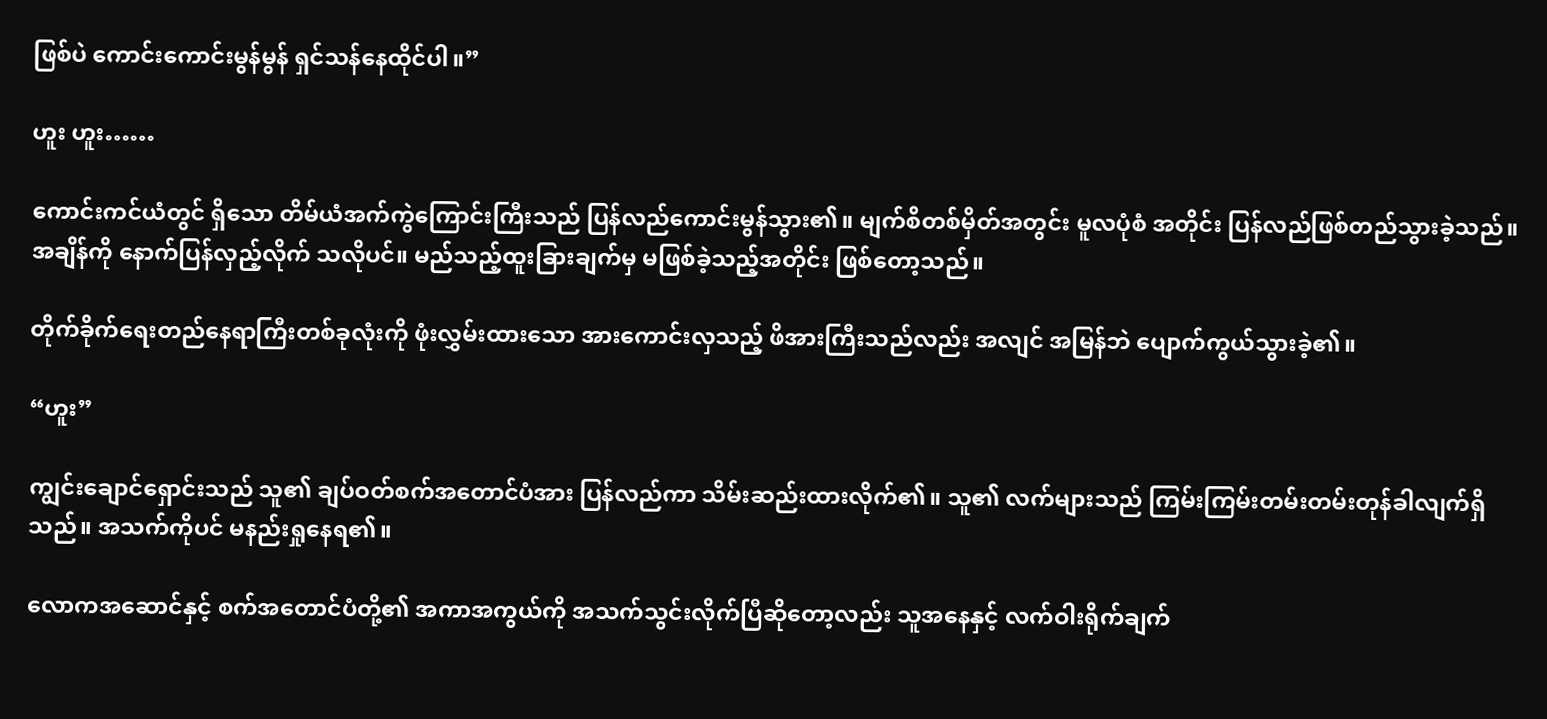ဖြစ်ပဲ ကောင်းကောင်းမွန်မွန် ရှင်သန်နေထိုင်ပါ။”

ဟူး ဟူး……

ကောင်းကင်ယံတွင် ရှိသော တိမ်ယံအက်ကွဲကြောင်းကြီးသည် ပြန်လည်ကောင်းမွန်သွား၏။ မျက်စိတစ်မှိတ်အတွင်း မူလပုံစံ အတိုင်း ပြန်လည်ဖြစ်တည်သွားခဲ့သည်။ အချိန်ကို နောက်ပြန်လှည့်လိုက် သလိုပင်။ မည်သည့်ထူးခြားချက်မှ မဖြစ်ခဲ့သည့်အတိုင်း ဖြစ်တော့သည်။

တိုက်ခိုက်ရေးတည်နေရာကြီးတစ်ခုလုံးကို ဖုံးလွှမ်းထားသော အားကောင်းလှသည့် ဖိအားကြီးသည်လည်း အလျင် အမြန်ဘဲ ပျောက်ကွယ်သွားခဲ့၏။

“ဟူး”

ကျွင်းချောင်ရှောင်းသည် သူ၏ ချပ်ဝတ်စက်အတောင်ပံအား ပြန်လည်ကာ သိမ်းဆည်းထားလိုက်၏။ သူ၏ လက်များသည် ကြမ်းကြမ်းတမ်းတမ်းတုန်ခါလျက်ရှိသည်။ အသက်ကိုပင် မနည်းရှုနေရ၏။

လောကအဆောင်နှင့် စက်အတောင်ပံတို့၏ အကာအကွယ်ကို အသက်သွင်းလိုက်ပြီဆိုတော့လည်း သူအနေနှင့် လက်ဝါးရိုက်ချက်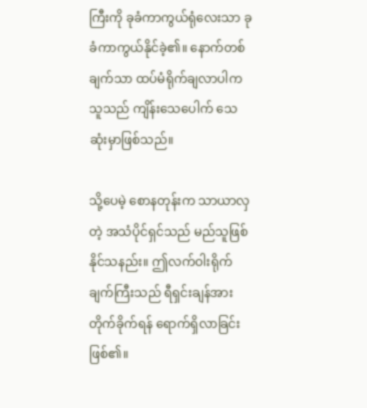ကြီးကို ခုခံကာကွယ်ရုံလေးသာ ခုခံကာကွယ်နိုင်ခဲ့၏။ နောက်တစ်ချက်သာ ထပ်မံရိုက်ချလာပါက သူသည် ကျိန်းသေပေါက် သေဆုံးမှာဖြစ်သည်။

သို့ပေမဲ့ စောနတုန်းက သာယာလှတဲ့ အသံပိုင်ရှင်သည် မည်သူဖြစ်နိုင်သနည်း။ ဤလက်ဝါးရိုက်ချက်ကြီးသည် ရီရှင်းချန်အား တိုက်ခိုက်ရန် ရောက်ရှိလာခြင်း ဖြစ်၏။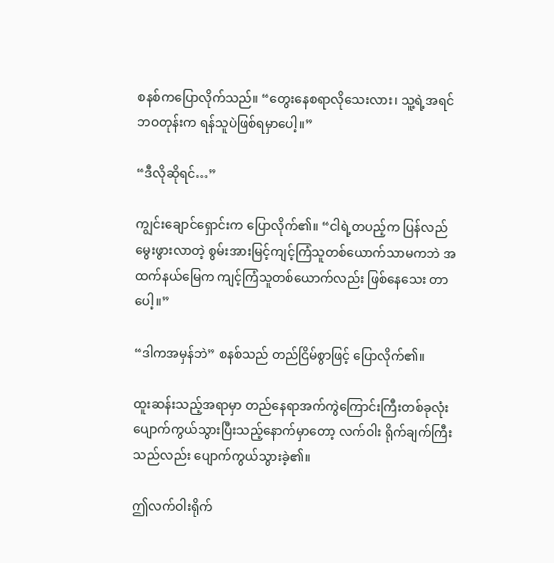စနစ်ကပြောလိုက်သည်။ “တွေးနေစရာလိုသေးလား၊ သူ့ရဲ့အရင်ဘဝတုန်းက ရန်သူပဲဖြစ်ရမှာပေါ့။”

“ဒီလိုဆိုရင်…”

ကျွင်းချောင်ရှောင်းက ပြောလိုက်၏။ “ငါရဲ့တပည့်က ပြန်လည်မွေးဖွားလာတဲ့ စွမ်းအားမြင့်ကျင့်ကြံသူတစ်ယောက်သာမကဘဲ အထက်နယ်မြေက ကျင့်ကြံသူတစ်ယောက်လည်း ဖြစ်နေသေး တာပေါ့။”

“ဒါကအမှန်ဘဲ” စနစ်သည် တည်ငြိမ်စွာဖြင့် ပြောလိုက်၏။

ထူးဆန်းသည့်အရာမှာ တည်နေရာအက်ကွဲကြောင်းကြီးတစ်ခုလုံး ပျောက်ကွယ်သွားပြီးသည့်နောက်မှာတော့ လက်ဝါး ရိုက်ချက်ကြီးသည်လည်း ပျောက်ကွယ်သွားခဲ့၏။

ဤလက်ဝါးရိုက်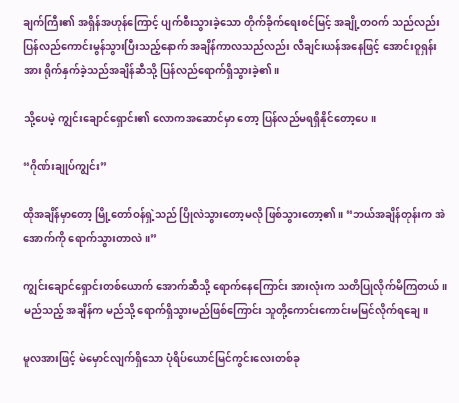ချက်ကြီး၏ အရှိန်အဟုန်ကြောင့် ပျက်စီးသွားခဲ့သော တိုက်ခိုက်ရေးစင်မြင့် အချို့တဝက် သည်လည်း ပြန်လည်ကောင်းမွန်သွားပြီးသည့်နောက် အချိန်ကာလသည်လည်း လီချင်းယန်အနေဖြင့် အောင်းဝူရှန်း အား ရိုက်နှက်ခဲ့သည်အချိန်ဆီသို့ ပြန်လည်ရောက်ရှိသွားခဲ့၏။

သို့ပေမဲ့ ကျွင်းချောင်ရှောင်း၏ လောကအဆောင်မှာ တော့ ပြန်လည်မရရှိနိုင်တော့ပေ။

“ဂိုဏ်းချုပ်ကျွင်း”

ထိုအချိန်မှာတော့ မြို့တော်ဝန်ရှဲ့သည် ပြိုလဲသွားတော့မလို ဖြစ်သွားတော့၏။ “ဘယ်အချိန်တုန်းက အဲအောက်ကို ရောက်သွားတာလဲ။”

ကျွင်းချောင်ရှောင်းတစ်ယောက် အောက်ဆီသို့ ရောက်နေကြောင်း အားလုံးက သတိပြုလိုက်မိကြတယ်။ မည်သည့် အချိန်က မည်သို့ ရောက်ရှိသွားမည်ဖြစ်ကြောင်း သူတို့ကောင်းကောင်းမမြင်လိုက်ရချေ။

မူလအားဖြင့် မဲမှောင်လျက်ရှိသော ပုံရိပ်ယောင်မြင်ကွင်းလေးတစ်ခု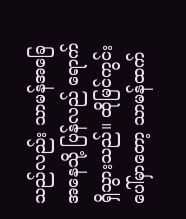သည်လည်း သာမန်အခြေအနေသို့ ပြန်လည် ရောက်ရှိသွားသည်။ ထိုမြင်ကွင်းပေါ်မှာတော့ သာမန်ထက်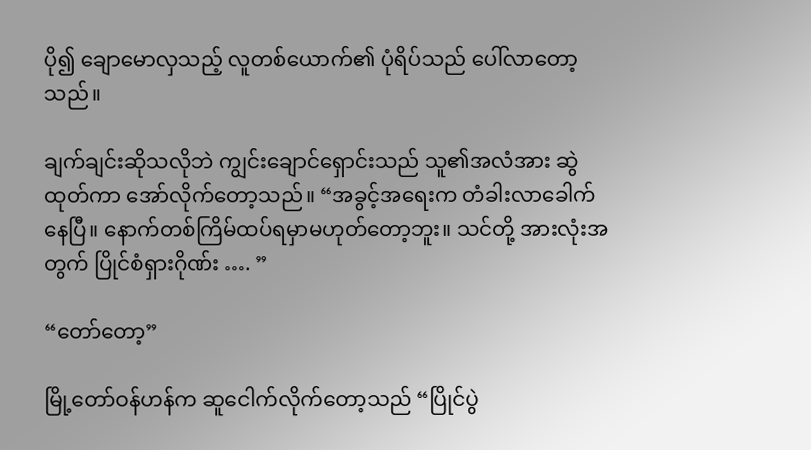ပို၍ ချောမောလှသည့် လူတစ်ယောက်၏ ပုံရိပ်သည် ပေါ်လာတော့သည်။

ချက်ချင်းဆိုသလိုဘဲ ကျွင်းချောင်ရှောင်းသည် သူ၏အလံအား ဆွဲထုတ်ကာ အော်လိုက်တော့သည်။ “အခွင့်အရေးက တံခါးလာခေါက်နေပြီ။ နောက်တစ်ကြိမ်ထပ်ရမှာမဟုတ်တော့ဘူး။ သင်တို့ အားလုံးအတွက် ပြိုင်စံရှားဂိုဏ်း …. ”

“တော်တော့”

မြို့တော်ဝန်ဟန်က ဆူငေါက်လိုက်တော့သည် “ပြိုင်ပွဲ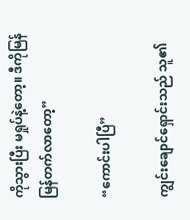ကိုသွားပြီး မရှုပ်နဲ့တော့။ ဒီကိုမြန်မြန်တက်လာတော့”

“ကောင်းပါပြီ”

ကျွင်းချောင်ရှောင်းသည် သူ၏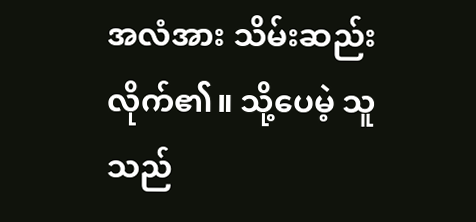အလံအား သိမ်းဆည်းလိုက်၏။ သို့ပေမဲ့ သူသည်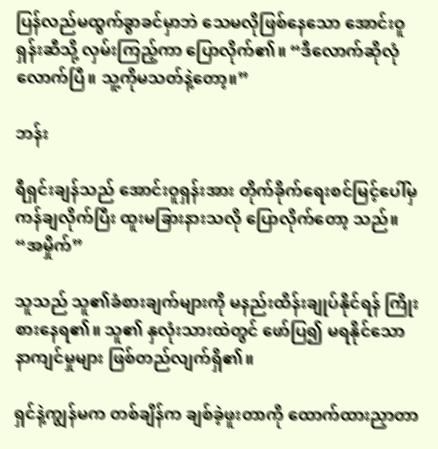ပြန်လည်မထွက်ခွာခင်မှာဘဲ သေမလိုဖြစ်နေသော အောင်းဝူရှန်းဆီသို့ လှမ်းကြည့်ကာ ပြောလိုက်၏။ “ဒီလောက်ဆိုလုံလောက်ပြီ။ သူ့ကိုမသတ်နဲ့တော့။”

ဘန်း

ရီရှင်းချန်သည် အောင်းဝူရှန်းအား တိုက်ခိုက်ရေးစင်မြင့်ပေါ်မှ ကန်ချလိုက်ပြီး ထူးမခြားနားသလို ပြောလိုက်တော့ သည်။ “အမှိုက်”

သူသည် သူ၏ခံစားချက်များကို မနည်းထိန်းချုပ်နိုင်ရန် ကြိုးစားနေရ၏။ သူ၏ နှလုံးသားထဲတွင် ဖော်ပြ၍ မရနိုင်သော နာကျင်မှုများ ဖြစ်တည်လျက်ရှိ၏။

ရှင်နဲ့ကျွန်မက တစ်ချိန်က ချစ်ခဲ့ဖူးတာကို ထောက်ထားညှာတာ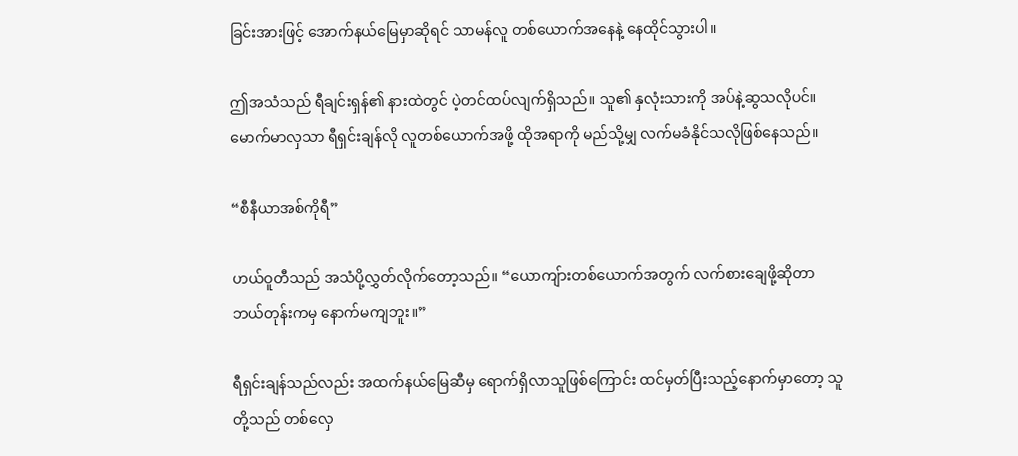ခြင်းအားဖြင့် အောက်နယ်မြေမှာဆိုရင် သာမန်လူ တစ်ယောက်အနေနဲ့ နေထိုင်သွားပါ။

ဤအသံသည် ရီချင်းရှန်၏ နားထဲတွင် ပဲ့တင်ထပ်လျက်ရှိသည်။ သူ၏ နှလုံးသားကို အပ်နဲ့ဆွသလိုပင်။ မောက်မာလှသာ ရီရှင်းချန်လို လူတစ်ယောက်အဖို့ ထိုအရာကို မည်သို့မျှ လက်မခံနိုင်သလိုဖြစ်နေသည်။

“စီနီယာအစ်ကိုရီ”

ဟယ်ဝူတီသည် အသံပို့လွှတ်လိုက်တော့သည်။ “ယောကျ်ားတစ်ယောက်အတွက် လက်စားချေဖို့ဆိုတာ ဘယ်တုန်းကမှ နောက်မကျဘူး။”

ရီရှင်းချန်သည်လည်း အထက်နယ်မြေဆီမှ ရောက်ရှိလာသူဖြစ်ကြောင်း ထင်မှတ်ပြီးသည့်နောက်မှာတော့ သူတို့သည် တစ်လှေ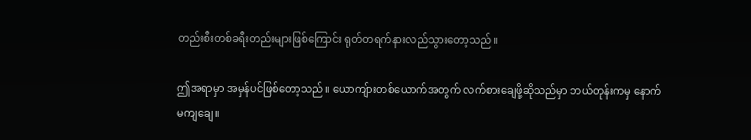တည်းစီးတစ်ခရီးတည်းများဖြစ်ကြောင်း ရုတ်တရက်နားလည်သွားတော့သည်။

ဤအရာမှာ အမှန်ပင်ဖြစ်တော့သည်။ ယောကျ်ားတစ်ယောက်အတွက် လက်စားချေဖို့ဆိုသည်မှာ ဘယ်တုန်းကမှ နောက်မကျချေ။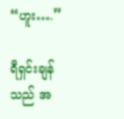“ဟူး….”

ရီရှင်းချန်သည် အ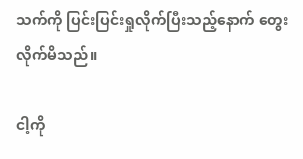သက်ကို ပြင်းပြင်းရှုလိုက်ပြီးသည့်နောက် တွေးလိုက်မိသည်။

ငါ့ကို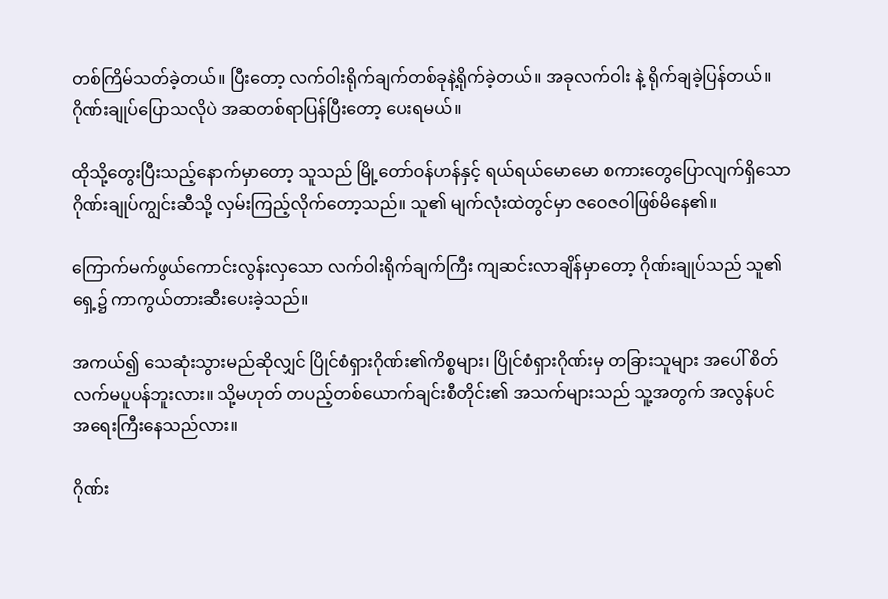တစ်ကြိမ်သတ်ခဲ့တယ်။ ပြီးတော့ လက်ဝါးရိုက်ချက်တစ်ခုနဲ့ရိုက်ခဲ့တယ်။ အခုလက်ဝါး နဲ့ ရိုက်ချခဲ့ပြန်တယ်။ ဂိုဏ်းချုပ်ပြောသလိုပဲ အဆတစ်ရာပြန်ပြီးတော့ ပေးရမယ်။

ထိုသို့တွေးပြီးသည့်နောက်မှာတော့ သူသည် မြို့တော်ဝန်ဟန်နှင့် ရယ်ရယ်မောမော စကားတွေပြောလျက်ရှိသော ဂိုဏ်းချုပ်ကျွင်းဆီသို့ လှမ်းကြည့်လိုက်တော့သည်။ သူ၏ မျက်လုံးထဲတွင်မှာ ဇဝေဇဝါဖြစ်မိနေ၏။

ကြောက်မက်ဖွယ်ကောင်းလွန်းလှသော လက်ဝါးရိုက်ချက်ကြီး ကျဆင်းလာချိန်မှာတော့ ဂိုဏ်းချုပ်သည် သူ၏ ရှေ့၌ ကာကွယ်တားဆီးပေးခဲ့သည်။

အကယ်၍ သေဆုံးသွားမည်ဆိုလျှင် ပြိုင်စံရှားဂိုဏ်း၏ကိစ္စများ၊ ပြိုင်စံရှားဂိုဏ်းမှ တခြားသူများ အပေါ် စိတ်လက်မပူပန်ဘူးလား။ သို့မဟုတ် တပည့်တစ်ယောက်ချင်းစီတိုင်း၏ အသက်များသည် သူ့အတွက် အလွန်ပင် အရေးကြီးနေသည်လား။

ဂိုဏ်း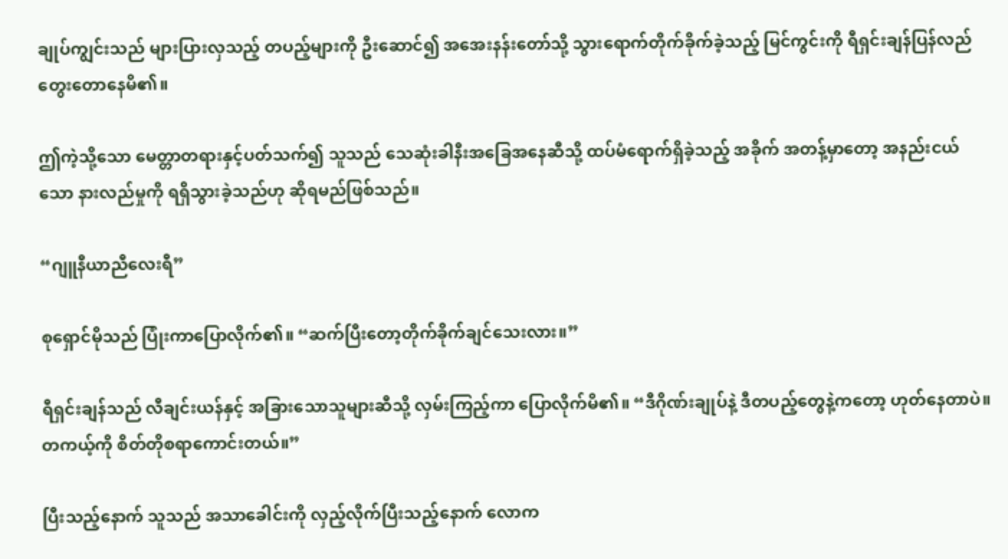ချုပ်ကျွင်းသည် များပြားလှသည့် တပည့်များကို ဦးဆောင်၍ အအေးနန်းတော်သို့ သွားရောက်တိုက်ခိုက်ခဲ့သည့် မြင်ကွင်းကို ရီရှင်းချန်ပြန်လည်တွေးတောနေမိ၏။

ဤကဲ့သို့သော မေတ္တာတရားနှင့်ပတ်သက်၍ သူသည် သေဆုံးခါနီးအခြေအနေဆီသို့ ထပ်မံရောက်ရှိခဲ့သည့် အခိုက် အတန့်မှာတော့ အနည်းငယ်သော နားလည်မှုကို ရရှိသွားခဲ့သည်ဟု ဆိုရမည်ဖြစ်သည်။

“ဂျူနီယာညီလေးရီ”

စုရှောင်မိုသည် ပြုံးကာပြောလိုက်၏။ “ဆက်ပြီးတော့တိုက်ခိုက်ချင်သေးလား။”

ရီရှင်းချန်သည် လီချင်းယန်နှင့် အခြားသောသူများဆီသို့ လှမ်းကြည့်ကာ ပြောလိုက်မိ၏။ “ဒီဂိုဏ်းချုပ်နဲ့ ဒီတပည့်တွေနဲ့ကတော့ ဟုတ်နေတာပဲ။ တကယ့်ကို စိတ်တိုစရာကောင်းတယ်။”

ပြီးသည့်နောက် သူသည် အသာခေါင်းကို လှည့်လိုက်ပြီးသည့်နောက် လောက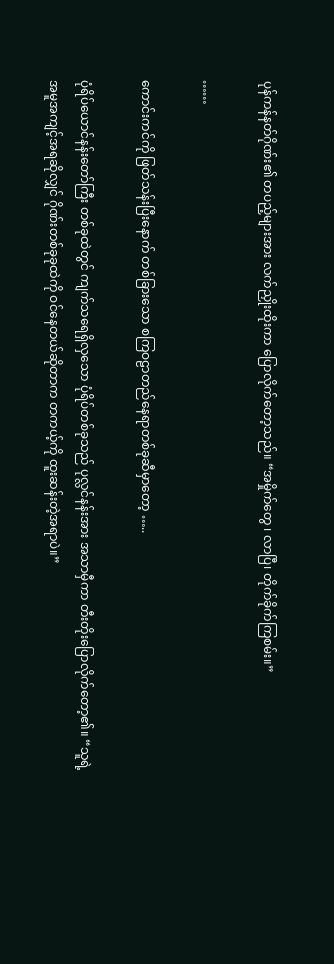ပုန်ကန်နတ်ဂိုဏ်း၏ တပည့်များအား လက်ညှိုးထိုးကာ ပြောလိုက်တော့သည်။ “အမှိုက်တွေ ၊ လာပြီ၊ တိုက်ခိုက်ကြစမ်း။”

……

ကောင်းကင်ကို ဖြတ်သန်းပြီးနောက် တစ်ခြားသော စကြဝဠာတည်နေရာတစ်ခုဆီမှာတော့ …..

ပုံရိပ်ယောင်နန်းတော်ကြီး တစ်ခုထဲတွင် ကျက်သရေရှိလှသော ပုံရိပ်တစ်ခုသည် ပုလ္လင်နန်းအား အသာမှီကာ တီးတိုးပြောလိုက်တော့၏။ “သူရဲ့အမူအကျင့်အရဆိုလျှင် ဂိုဏ်းတစ်ခုခုထဲကို ဝင်နေတယ်ဆိုတာက တကယ့်ကို ထူးဆန်းတဲ့အရာပဲ။”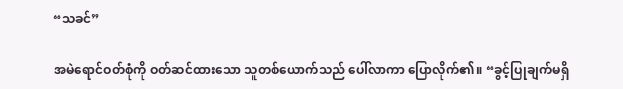“သခင်”

အမဲရောင်ဝတ်စုံကို ဝတ်ဆင်ထားသော သူတစ်ယောက်သည် ပေါ်လာကာ ပြောလိုက်၏။ “ခွင့်ပြုချက်မရှိ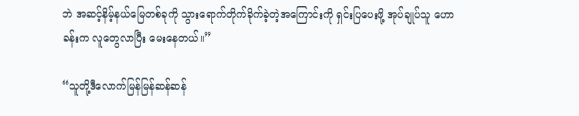ဘဲ အဆင့်နိမ့်နယ်မြေတစ်ခုကို သွားရောက်တိုက်ခိုက်ခဲ့တဲ့အကြောင်းကို ရှင်းပြပေးဖို့ အုပ်ချုပ်သူ ဟောခန်းက လူတွေလာပြီး မေးနေတယ်။”

“သူတို့ဒီလောက်မြန်မြန်ဆန်ဆန်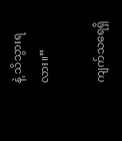နဲ့ သိသွားရလား။”

ကျက်သရေရှိ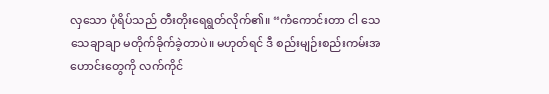လှသော ပုံရိပ်သည် တီးတိုးရေရွတ်လိုက်၏။ “ကံကောင်းတာ ငါ သေသေချာချာ မတိုက်ခိုက်ခဲ့တာပဲ။ မဟုတ်ရင် ဒီ စည်းမျဉ်းစည်းကမ်းအဟောင်းတွေကို လက်ကိုင်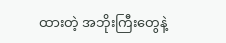ထားတဲ့ အဘိုးကြီးတွေနဲ့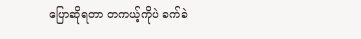ပြောဆိုရတာ တကယ့်ကိုပဲ ခက်ခဲ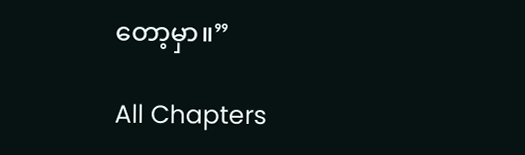တော့မှာ။”

All Chapters